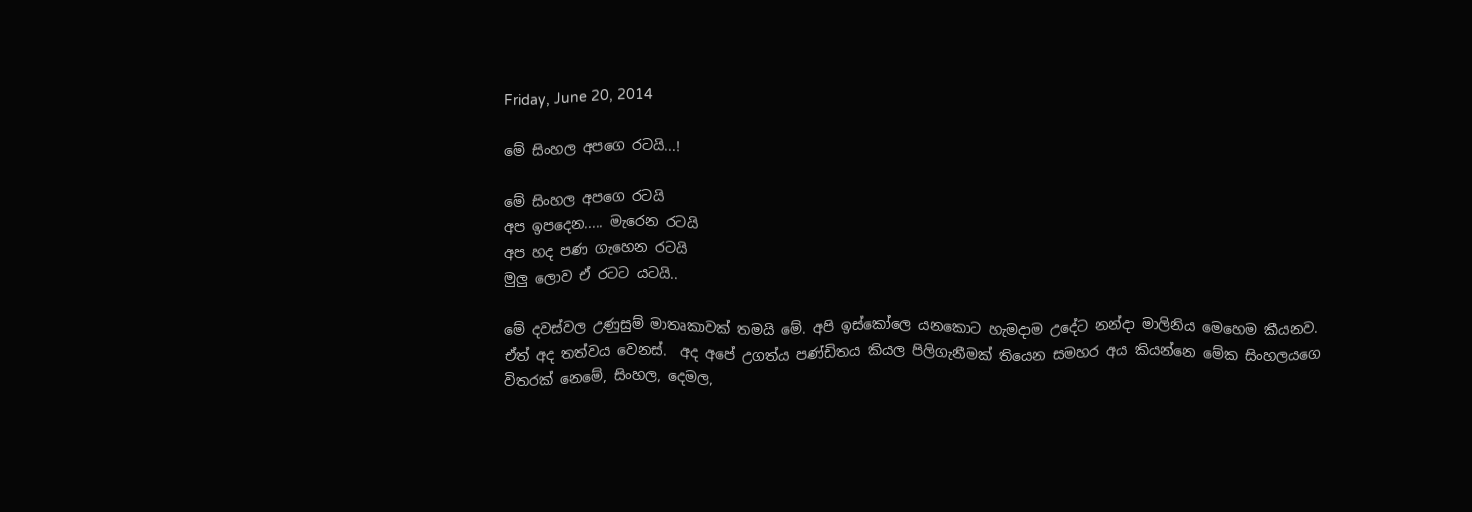Friday, June 20, 2014

මේ සිංහල අපගෙ රටයි...!

මේ සිංහල අපගෙ රටයි
අප ඉපදෙන..... මැරෙන රටයි
අප හද පණ ගැහෙන රටයි
මුලු ලොව ඒ රටට යටයි..

මේ දවස්වල උණුසුම් මාතෘකාවක් තමයි මේ. අපි ඉස්කෝලෙ යනකොට හැමදාම උදේට නන්දා මාලිනිය මෙහෙම කීයනව. ඒත් අද තත්වය වෙනස්.  අද අපේ උගත්ය පණ්ඩිතය කියල පිලිගැනීමක් තියෙන සමහර අය කියන්නෙ මේක සිංහලයගෙ විතරක් නෙමේ, සිංහල, දෙමල,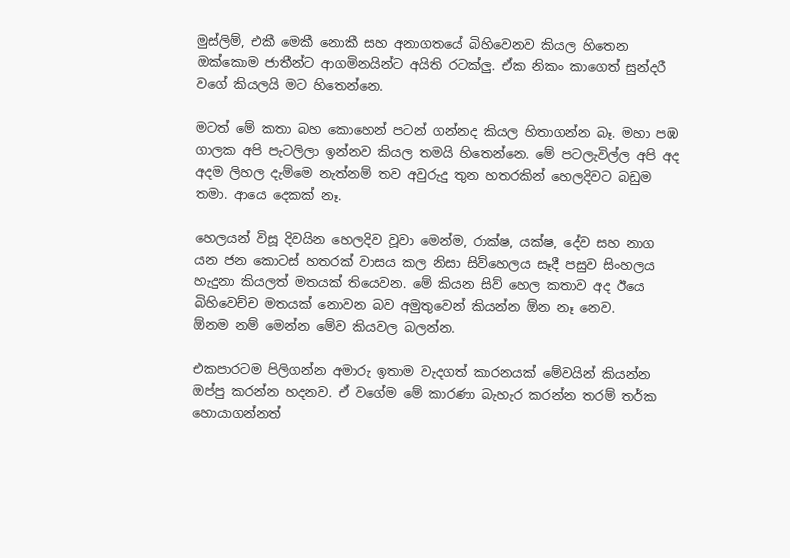මුස්ලිම්, එකී මෙකී නොකී සහ අනාගතයේ බිහිවෙනව කියල හිතෙන ඔක්කොම ජාතීන්ට ආගමිනයින්ට අයිති රටක්ලු. ඒක නිකං කාගෙත් සුන්දරී වගේ කියලයි මට හිතෙන්නෙ.

මටත් මේ කතා බහ කොහෙන් පටන් ගන්නද කියල හිතාගන්න බෑ. මහා පඹ ගාලක අපි පැටලිලා ඉන්නව කියල තමයි හිතෙන්නෙ. මේ පටලැවිල්ල අපි අද අදම ලිහල දැම්මෙ නැත්නම් තව අවුරුදු තුන හතරකින් හෙලදිවට බඩුම තමා. ආයෙ දෙකක් නෑ.

හෙලයන් විසූ දිවයින හෙලදිව වූවා මෙන්ම, රාක්ෂ, යක්ෂ, දේව සහ නාග යන ජන කොටස් හතරක් වාසය කල නිසා සිව්හෙලය සෑදී පසුව සිංහලය හැදුනා කියලත් මතයක් තියෙවන. මේ කියන සිව් හෙල කතාව අද ඊයෙ බිහිවෙච්ච මතයක් නොවන බව අමුතුවෙන් කියන්න ඕන නෑ නෙව.
ඕනම නම් මෙන්න මේව කියවල බලන්න.

එකපාරටම පිලිගන්න අමාරු ඉතාම වැදගත් කාරනයක් මේවයින් කියන්න ඔප්පු කරන්න හදනව. ඒ වගේම මේ කාරණා බැහැර කරන්න තරම් තර්ක හොයාගන්නත්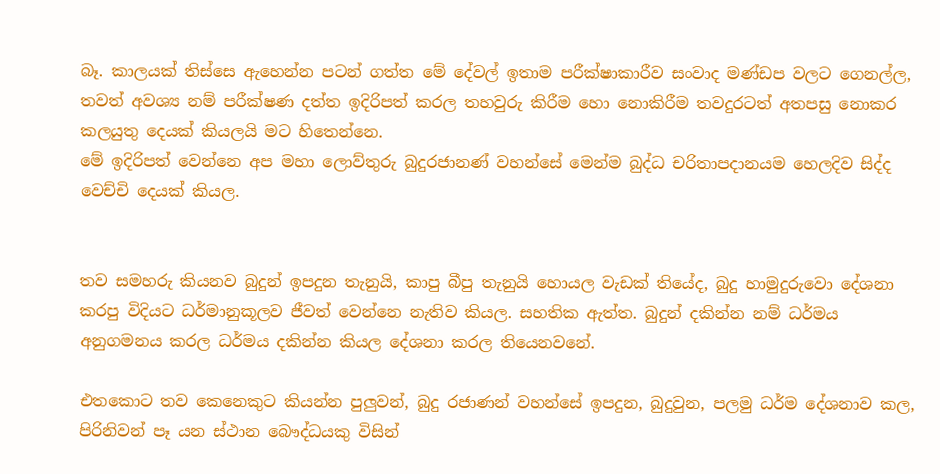බෑ. කාලයක් තිස්සෙ ඇහෙන්න පටන් ගත්ත මේ දේවල් ඉතාම පරීක්ෂාකාරීව සංවාද මණ්ඩප වලට ගෙනල්ල, තවත් අවශ්‍ය නම් පරීක්ෂණ දත්ත ඉදිරිපත් කරල තහවුරු කිරීම හො නොකිරීම තවදුරටත් අතපසු නොකර කලයුතු දෙයක් කියලයි මට හිතෙන්නෙ.
මේ ඉදිරිපත් වෙන්නෙ අප මහා ලොව්තුරු බුදුරජානණ් වහන්සේ මෙන්ම බුද්ධ චරිතාපදානයම හෙලදිව සිද්ද වෙච්චි දෙයක් කියල.


තව සමහරු කියනව බුදුන් ඉපදුන තැනුයි, කාපු බීපු තැනුයි හොයල වැඩක් තියේද, බුදු හාමුදුරුවො දේශනා කරපු විදියට ධර්මානුකූලව ජීවත් වෙන්නෙ නැතිව කියල. සහතික ඇත්ත. බුදුන් දකින්න නම් ධර්මය අනුගමනය කරල ධර්මය දකින්න කියල දේශනා කරල තියෙනවනේ.

එතකොට තව කෙනෙකුට කියන්න පුලුවන්, බුදු රජාණන් වහන්සේ ඉපදුන, බුදුවුන, පලමු ධර්ම දේශනාව කල, පිරිනිවන් පෑ යන ස්ථාන බෞද්ධයකු විසින්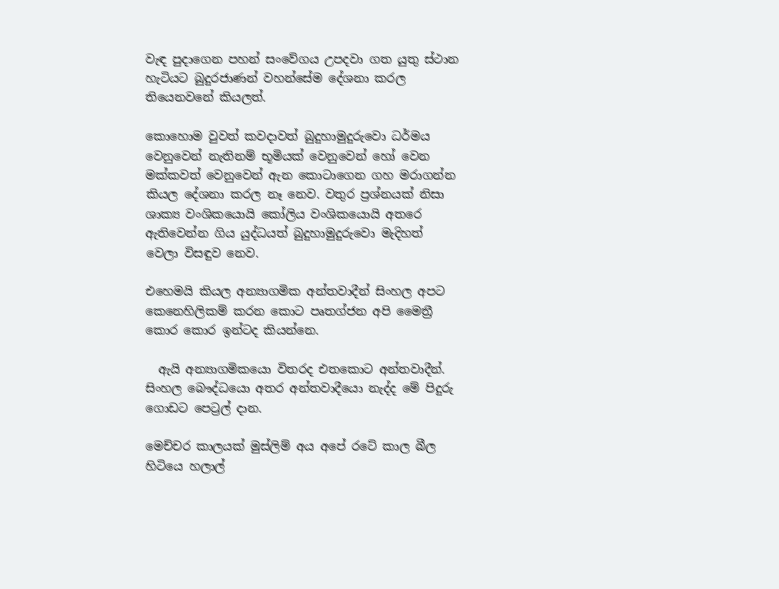වැඳ පුදාගෙන පහන් සංවේගය උපදවා ගත යුතු ස්ථාන හැටියට බුදුරජාණන් වහන්සේම දේශනා කරල තියෙනවනේ කියලත්.

කොහොම වුවත් කවදාවත් බුදුහාමුදුරුවො ධර්මය වෙනුවෙන් නැතිනම් භූමියක් වෙනුවෙන් හෝ වෙන මක්කවත් වෙනුවෙන් ඇන කොටාගෙන ගහ මරාගන්න කියල දේශනා කරල නෑ නෙව. වතුර ප්‍රශ්නයක් නිසා ශාක්‍ය වංශිකයොයි කෝලිය වංශිකයොයි අතරෙ ඇතිවෙන්න ගිය යුද්ධයත් බුදුහාමුදුරුවො මැදිහත් වෙලා විසඳුව නෙව.

එහෙමයි කියල අන්‍යාගමික අන්තවාදීන් සිංහල අපට කෙනෙහිලිකම් කරන කොට පෘතග්ජන අපි මෛත්‍රී කොර කොර ඉන්ටද කියන්නෙ.

  ඇයි අන්‍යාගමිකයො විතරද එතකොට අන්තවාදීන්. සිංහල බෞද්ධයො අතර අන්තවාදීයො නැද්ද මේ පිදුරු ගොඩට පෙට්‍රල් දාන.

මෙච්චර කාලයක් මුස්ලිම් අය අපේ රටේ කාල බීල හිටියෙ හලාල්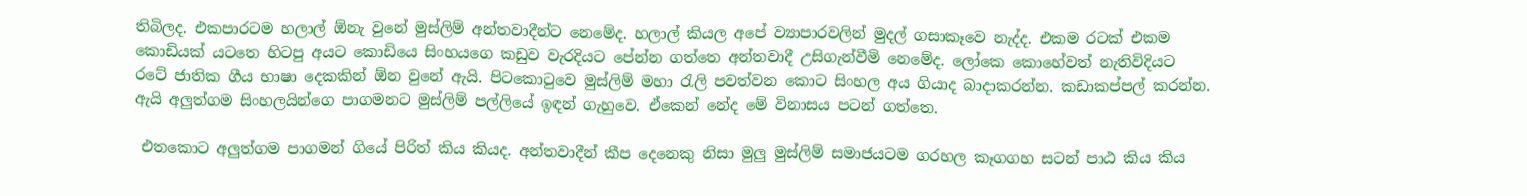තිබිලද. එකපාරටම හලාල් ඕනැ වුනේ මුස්ලිම් අන්තවාදීන්ට නෙමේද. හලාල් කියල අපේ ව්‍යාපාරවලින් මුදල් ගසාකෑවෙ නැද්ද. එකම රටක් එකම කොඩියක් යටතෙ හිටපු අයට කොඩියෙ සිංහයගෙ කඩුව වැරදියට පේන්න ගත්තෙ අන්තවාදී උසිගැන්වීමි නෙමේද. ලෝකෙ කොහේවත් නැතිවිදියට රටේ ජාතික ගීය භාෂා දෙකකින් ඕන වුනේ ඇයි. පිටකොටුවෙ මුස්ලිම් මහා රැලි පවත්වන කොට සිංහල අය ගියාද බාදාකරන්න. කඩාකප්පල් කරන්න. ඇයි අලුත්ගම සිංහලයින්ගෙ පාගමනට මුස්ලිම් පල්ලියේ ඉඳන් ගැහුවෙ. ඒකෙන් නේද මේ විනාසය පටන් ගත්තෙ.

 එතකොට අලුත්ගම පාගමන් ගියේ පිරිත් කිය කියද. අන්තවාදීන් කීප දෙනෙකු නිසා මුලු මුස්ලිම් සමාජයටම ගරහල කෑගගහ සටන් පාඨ කිය කිය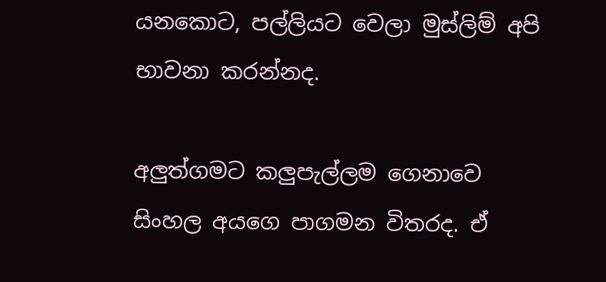යනකොට, පල්ලියට වෙලා මුස්ලිම් අපි භාවනා කරන්නද.

අලුත්ගමට කලුපැල්ලම ගෙනාවෙ සිංහල අයගෙ පාගමන විතරද. ඒ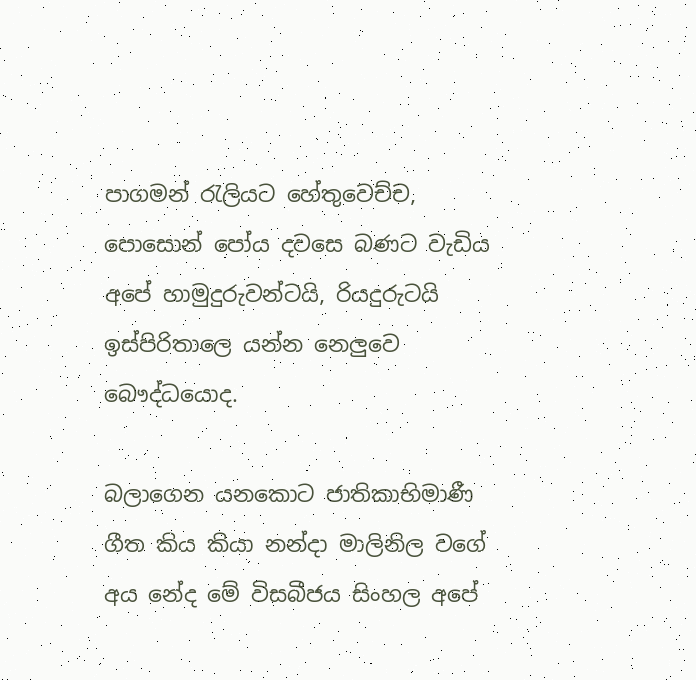පාගමන් රැලියට හේතුවෙච්ච, පොසොන් පෝය දවසෙ බණට වැඩිය අපේ හාමුදුරුවන්ටයි, රියදුරුටයි ඉස්පිරිතාලෙ යන්න නෙලුවෙ බෞද්ධයොද.

බලාගෙන යනකොට ජාතිකාභිමාණී ගීත කිය කියා නන්දා මාලිනිල වගේ අය නේද මේ විසබීජය සිංහල අපේ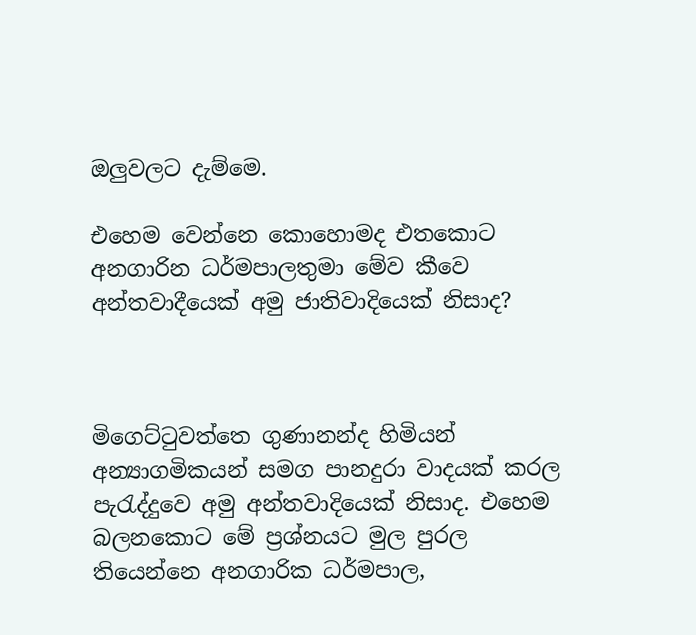ඔලුවලට දැම්මෙ.

එහෙම වෙන්නෙ කොහොමද එතකොට අනගාරින ධර්මපාලතුමා මේව කීවෙ අන්තවාදීයෙක් අමු ජාතිවාදියෙක් නිසාද?



මිගෙට්ටුවත්තෙ ගුණානන්ද හිමියන් අන්‍යාගමිකයන් සමග පානදුරා වාදයක් කරල පැරැද්දුවෙ අමු අන්තවාදියෙක් නිසාද. එහෙම බලනකොට මේ ප්‍රශ්නයට මුල පුරල තියෙන්නෙ අනගාරික ධර්මපාල,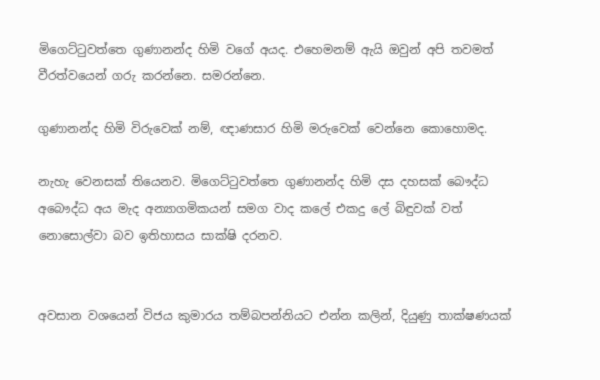මිගෙට්ටුවත්තෙ ගුණානන්ද හිමි වගේ අයද. එහෙමනම් ඇයි ඔවුන් අපි තවමත් වීරත්වයෙන් ගරු කරන්නෙ. සමරන්නෙ.

ගුණානන්ද හිමි විරුවෙක් නම්, ඥාණසාර හිමි මරුවෙක් වෙන්නෙ කොහොමද.

නැහැ වෙනසක් තියෙනව. මිගෙට්ටුවත්තෙ ගුණානන්ද හිමි දස දහසක් බෞද්ධ අබෞද්ධ අය මැද අන්‍යාගමිකයන් සමග වාද කලේ එකදු ලේ බිඳුවක් වත් නොසොල්වා බව ඉතිහාසය සාක්ෂි දරනව.


අවසාන වශයෙන් විජය කුමාරය තම්බපන්නියට එන්න කලින්, දියුණු තාක්ෂණයක්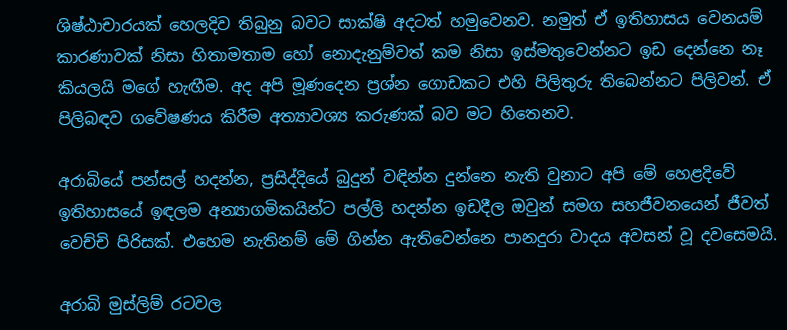ශිෂ්ඨාචාරයක් හෙලදිව තිබුනු බවට සාක්ෂි අදටත් හමුවෙනව. නමුත් ඒ ඉතිහාසය වෙනයම් කාරණාවක් නිසා හිතාමතාම හෝ නොදැනුම්වත් කම නිසා ඉස්මතුවෙන්නට ඉඩ දෙන්නෙ නෑ කියලයි මගේ හැඟීම. අද අපි මූණදෙන ප්‍රශ්න ගොඩකට එහි පිලිතුරු තිබෙන්නට පිලිවන්. ඒ පිලිබඳව ගවේෂණය කිරීම අත්‍යාවශ්‍ය කරුණක් බව මට හිතෙනව.

අරාබියේ පන්සල් හදන්න, ප්‍රසිද්දියේ බුදුන් වඳින්න දුන්නෙ නැති වුනාට අපි මේ හෙළදිවේ ඉතිහාසයේ ඉඳලම අන්‍යාගමිකයින්ට පල්ලි හදන්න ඉඩදීල ඔවුන් සමග සහජීවනයෙන් ජීවත් වෙච්චි පිරිසක්. එහෙම නැතිනම් මේ ගින්න ඇතිවෙන්නෙ පානදුරා වාදය අවසන් වූ දවසෙමයි.

අරාබි මුස්ලිම් රටවල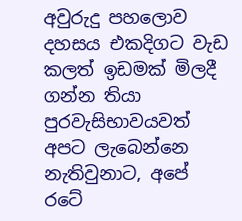අවුරුදු පහලොව දහසය එකදිගට වැඩ කලත් ඉඩමක් මිලදී ගන්න තියා පුරවැසිභාවයවත් අපට ලැබෙන්නෙ නැතිවුනාට, අපේ රටේ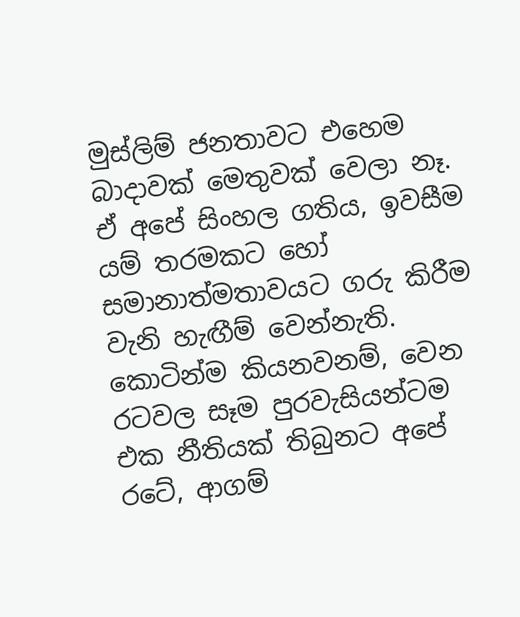මුස්ලිම් ජනතාවට එහෙම බාදාවක් මෙතුවක් වෙලා නෑ. ඒ අපේ සිංහල ගතිය, ඉවසීම යම් තරමකට හෝ සමානාත්මතාවයට ගරු කිරීම වැනි හැඟීම් වෙන්නැති. කොටින්ම කියනවනම්, වෙන රටවල සෑම පුරවැසියන්ටම එක නීතියක් තිබුනට අපේ රටේ, ආගම්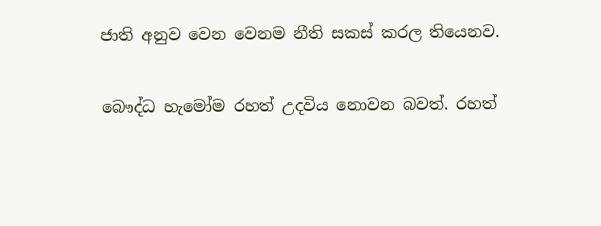ජාති අනුව වෙන වෙනම නීති සකස් කරල තියෙනව.

බෞද්ධ හැමෝම රහත් උදවිය නොවන බවත්. රහත්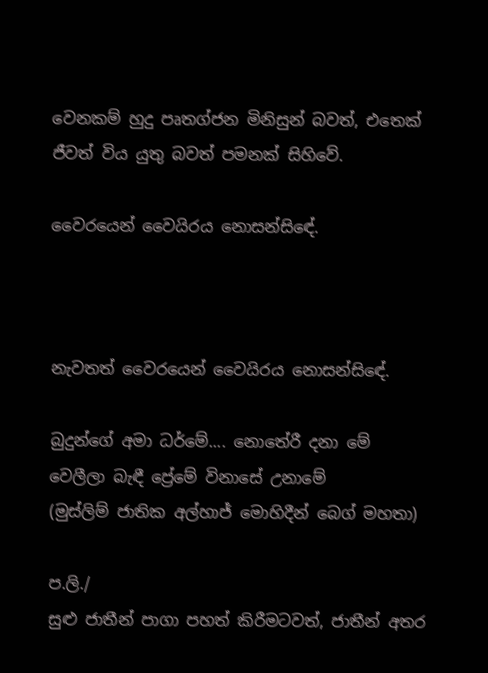වෙනකම් හුදු පෘතග්ජන මිනිසුන් බවත්, එතෙක් ජීවත් විය යුතු බවත් පමනක් සිහිවේ.

වෛරයෙන් වෛයිරය නොසන්සිඳේ.



නැවතත් වෛරයෙන් වෛයිරය නොසන්සිඳේ.

බුදුන්ගේ අමා ධර්මේ.... නොතේරී දනා මේ
වෙලීලා බැඳී ප්‍රේමේ විනාසේ උනාමේ
(මුස්ලිම් ජාතික අල්හාජ් මොහිදීන් බෙග් මහතා)

ප.ලි./
සුළු ජාතීන් පාගා පහත් කිරීමටවත්, ජාතීන් අතර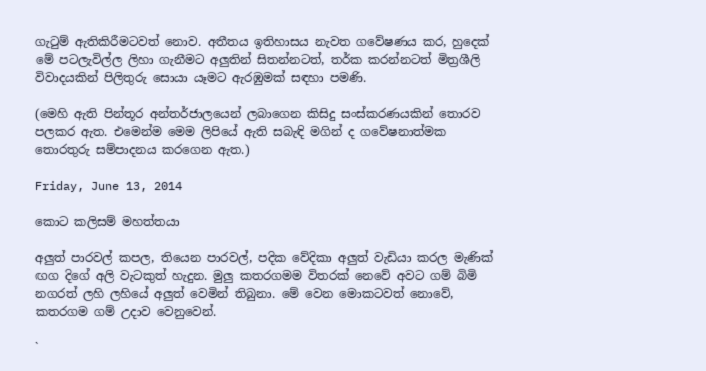ගැටුම් ඇතිකිරීමටවත් නොව. අතීතය ඉතිහාසය නැවත ගවේෂණය කර, හුදෙක් මේ පටලැවිල්ල ලිහා ගැනීමට අලුතින් සිතන්නටත්, තර්ක කරන්නටත් මිත්‍රශීලි විවාදයකින් පිලිතුරු සොයා යෑමට ඇරඹුමක් සඳහා පමණි.

(මෙහි ඇති පින්තූර අන්තර්ජාලයෙන් ලබාගෙන කිසිදු සංස්කරණයකින් තොරව පලකර ඇත. එමෙන්ම මෙම ලිපියේ ඇති සබැඳි මගින් ද ගවේෂනාත්මක තොරතුරු සම්පාදනය කරගෙන ඇත.)

Friday, June 13, 2014

කොට කලිසම් මහත්තයා

අලුත් පාරවල් කපල, තියෙන පාරවල්, පදික වේදිකා අලුත් වැඩියා කරල මැණික් ඟග දිගේ අලි වැටකුත් හැදුන. මුලු කතරගමම විතරක් නෙවේ අවට ගම් බිමි නගරත් ලහි ලහියේ අලුත් වෙමින් තිබුනා. මේ වෙන මොකටවත් නොවේ, කතරගම ගම් උදාව වෙනුවෙන්.

`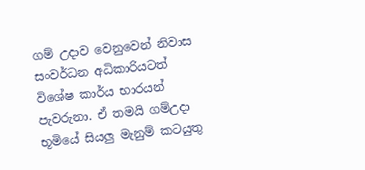ගම් උදාව වෙනුවෙන් නිවාස සංවර්ධන අධිකාරියටත් විශේෂ කාර්ය භාරයන් පැවරුනා. ඒ තමයි ගම්උදා භූමියේ සියලු මැනුම් කටයුතු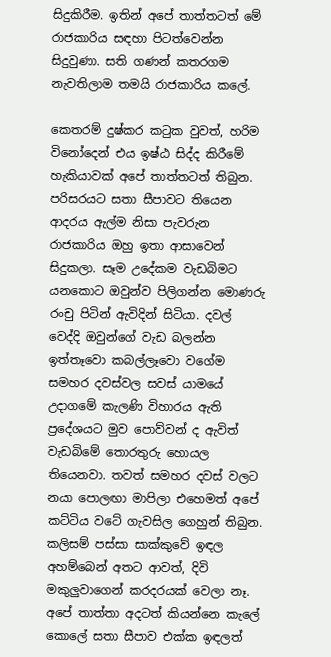සිදුකිරීම. ඉතින් අපේ තාත්තටත් මේ රාජකාරිය සඳහා පිටත්වෙන්න සිදුවුණා. සති ගණන් කතරගම නැවතිලාම තමයි රාජකාරිය කලේ.

කෙතරම් දුෂ්කර කටුක වුවත්, හරිම විනෝදෙන් එය ඉෂ්ඨ සිද්ද කිරීමේ හැකියාවක් අපේ තාත්තටත් තිබුන. පරිසරයට සතා සීපාවට තියෙන ආදරය ඇල්ම නිසා පැවරුන රාජකාරිය ඔහු ඉතා ආසාවෙන් සිදුකලා. සෑම උදේකම වැඩබිමට යනකොට ඔවුන්ව පිලිගන්න මොණරු රංචු පිටින් ඇවිදින් සිටියා. දවල් වෙද්දි ඔවුන්ගේ වැඩ බලන්න ඉත්තෑවො කබල්ලෑවො වගේම සමහර දවස්වල සවස් යාමයේ උදාගමේ කැලණි විහාරය ඇති ප්‍රදේශයට මුව පොව්වන් ද ඇවිත් වැඩබිමේ තොරතුරු හොයල තියෙනවා. තවත් සමහර දවස් වලට නයා පොලඟා මාපිලා එහෙමත් අපේ කට්ටිය වටේ ගැවසිල ගෙහුන් තිබුන. කලිසම් පස්සා සාක්කුවේ ඉඳල අහම්බෙන් අතට ආවත්, දිවි මකුලුවාගෙන් කරදරයක් වෙලා නෑ. අපේ තාත්තා අදටත් කියන්නෙ කැලේ කොලේ සතා සීපාව එක්ක ඉඳලත්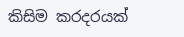කිසිම කරදරයක්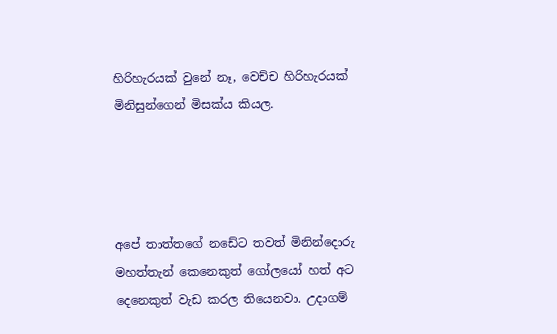හිරිහැරයක් වුනේ නෑ, වෙච්ච හිරිහැරයක් මිනිසුන්ගෙන් මිසක්ය කියල.




අපේ තාත්තගේ නඩේට තවත් මිනින්දොරු මහත්තැන් කෙනෙකුත් ගෝලයෝ හත් අට දෙනෙකුත් වැඩ කරල තියෙනවා. උදාගම්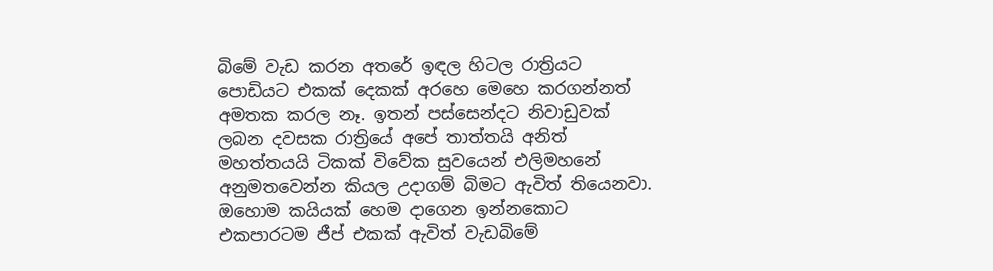බිමේ වැඩ කරන අතරේ ඉඳල හිටල රාත්‍රියට පොඩියට එකක් දෙකක් අරහෙ මෙහෙ කරගන්නත් අමතක කරල නෑ. ඉතන් පස්සෙන්දට නිවාඩුවක් ලබන දවසක රාත්‍රියේ අපේ තාත්තයි අනිත් මහත්තයයි ටිකක් විවේක සුවයෙන් එලිමහනේ අනුමතවෙන්න කියල උදාගම් බිමට ඇවිත් තියෙනවා. ඔහොම කයියක් හෙම දාගෙන ඉන්නකොට එකපාරටම ජීප් එකක් ඇවිත් වැඩබිමේ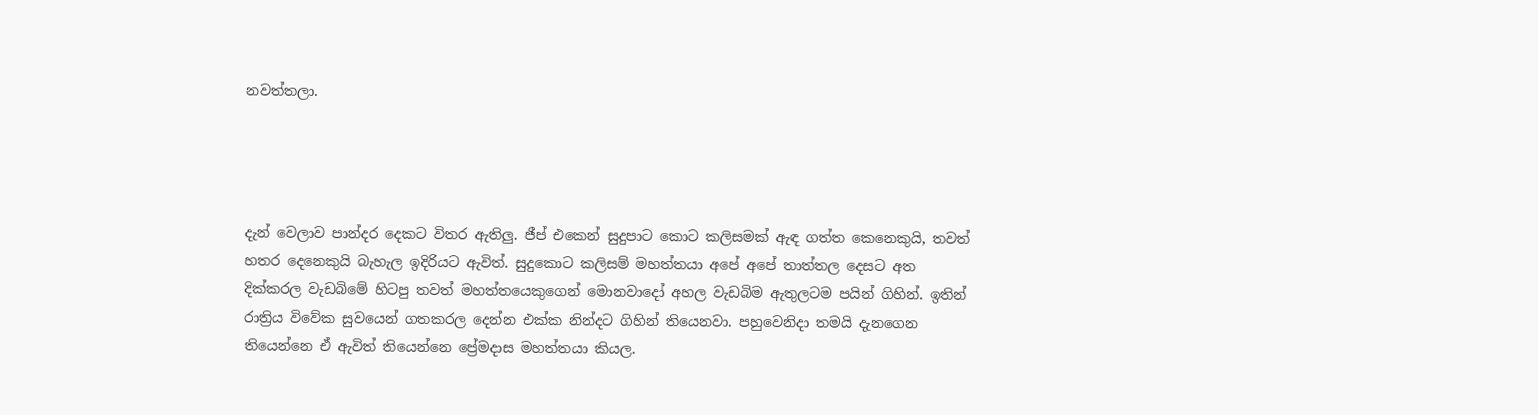නවත්තලා.




දැන් වෙලාව පාන්දර දෙකට විතර ඇතිලු. ජීප් එකෙන් සුදුපාට කොට කලිසමක් ඇඳ ගත්ත කෙනෙකුයි, තවත් හතර දෙනෙකුයි බැහැල ඉදිරියට ඇවිත්. සුදුකොට කලිසම් මහත්තයා අපේ අපේ තාත්තල දෙසට අත දික්කරල වැඩබිමේ හිටපු තවත් මහත්තයෙකුගෙන් මොනවාදෝ අහල වැඩබිම ඇතුලටම පයින් ගිහින්. ඉතින් රාත්‍රිය විවේක සුවයෙන් ගතකරල දෙන්න එක්ක නින්දට ගිහින් තියෙනවා. පහුවෙනිදා තමයි දැනගෙන තියෙන්නෙ ඒ ඇවිත් තියෙන්නෙ ප්‍රේමදාස මහත්තයා කියල.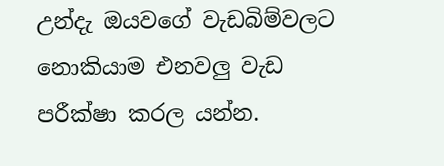උන්දැ ඔයවගේ වැඩබිම්වලට නොකියාම එනවලු වැඩ පරීක්ෂා කරල යන්න.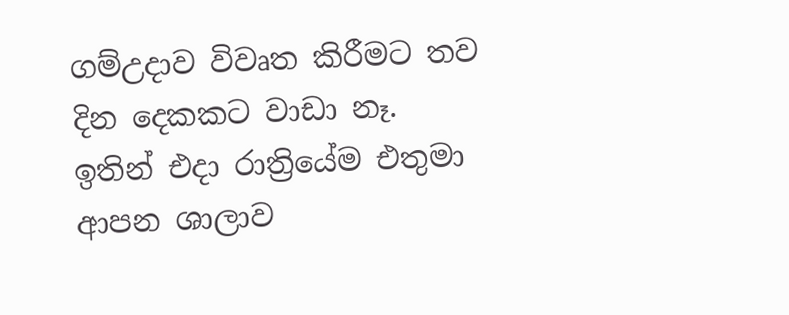ගම්උදාව විවෘත කිරීමට තව දින දෙකකට වාඩා නෑ. ඉතින් එදා රාත්‍රියේම එතුමා ආපන ශාලාව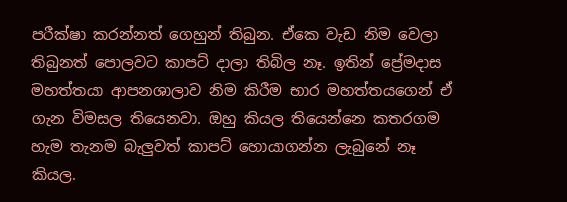පරීක්ෂා කරන්නත් ගෙහුන් තිබුන. ඒකෙ වැඩ නිම වෙලා තිබුනත් පොලවට කාපට් දාලා තිබිල නෑ. ඉතින් ප්‍රේමදාස මහත්තයා ආපනශාලාව නිම කිරීම භාර මහත්තයගෙන් ඒ ගැන විමසල තියෙනවා. ඔහු කියල තියෙන්නෙ කතරගම හැම තැනම බැලුවත් කාපට් හොයාගන්න ලැබුනේ නෑ කියල.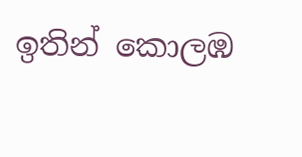ඉතින් කොලඹ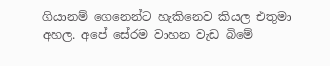ගියානම් ගෙනෙන්ට හැකිනෙව කියල එතුමා අහල. අපේ සේරම වාහන වැඩ බිමේ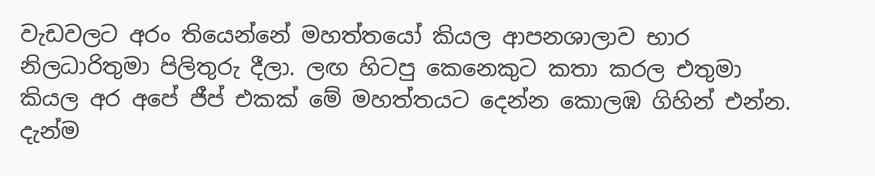වැඩවලට අරං තියෙන්නේ මහත්තයෝ කියල ආපනශාලාව භාර නිලධාරිතුමා පිලිතුරු දීලා. ලඟ හිටපු කෙනෙකුට කතා කරල එතුමා කියල අර අපේ ජීප් එකක් මේ මහත්තයට දෙන්න කොලඹ ගිහින් එන්න. දැන්ම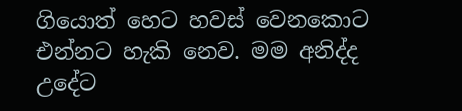ගියොත් හෙට හවස් වෙනකොට එන්නට හැකි නෙව. මම අනිද්ද උදේට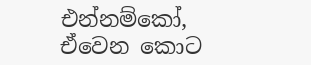එන්නම්කෝ, ඒවෙන කොට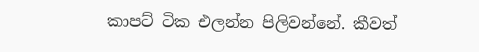කාපට් ටික එලන්න පිලිවන්නේ. කීවත්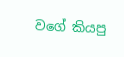වගේ කියපු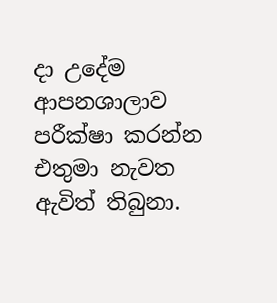දා උදේම ආපනශාලාව පරීක්ෂා කරන්න එතුමා නැවත ඇවිත් තිබුනා.